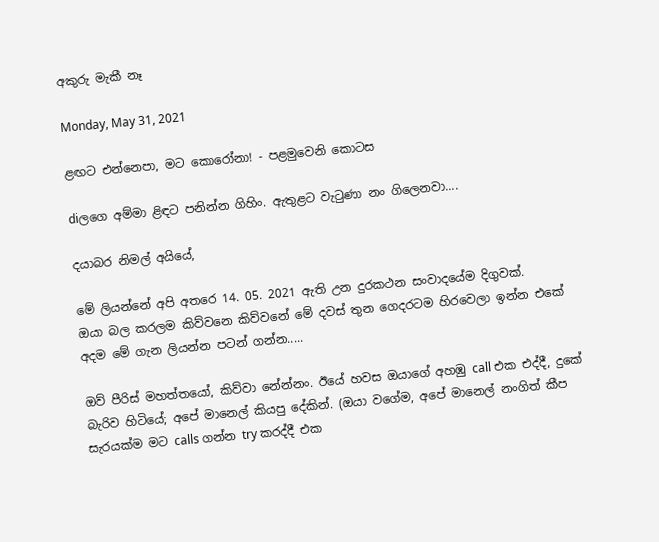අකුරු මැකී නෑ

Monday, May 31, 2021

ළඟට එන්නෙපා, මට කොරෝනා! - පළමුවෙනි කොටස

diලගෙ අම්මා ළිඳට පනින්න ගිහිං. ඇතුළට වැටුණා නං ගිලෙනවා....

දයාබර නිමල් අයියේ,

මේ ලියන්නේ අපි අතරෙ 14. 05. 2021 ඇති උන දුරකථන සංවාදයේම දිගුවක්.
ඔයා බල කරලම කිව්වනෙ කිව්වනේ මේ දවස් තුන ගෙදරටම හිරවෙලා ඉන්න එකේ අදම මේ ගැන ලියන්න පටන් ගන්න.....

ඔව් පීරිස් මහත්තයෝ, කිව්වා නේන්නං. ඊයේ හවස ඔයාගේ අහඹු call එක එද්දී, දුකේ බැරිව හිටියේ; අපේ මානෙල් කියපු දේකින්. (ඔයා වගේම, අපේ මානෙල් නංගිත් කීප සැරයක්ම මට calls ගන්න try කරද්දී එක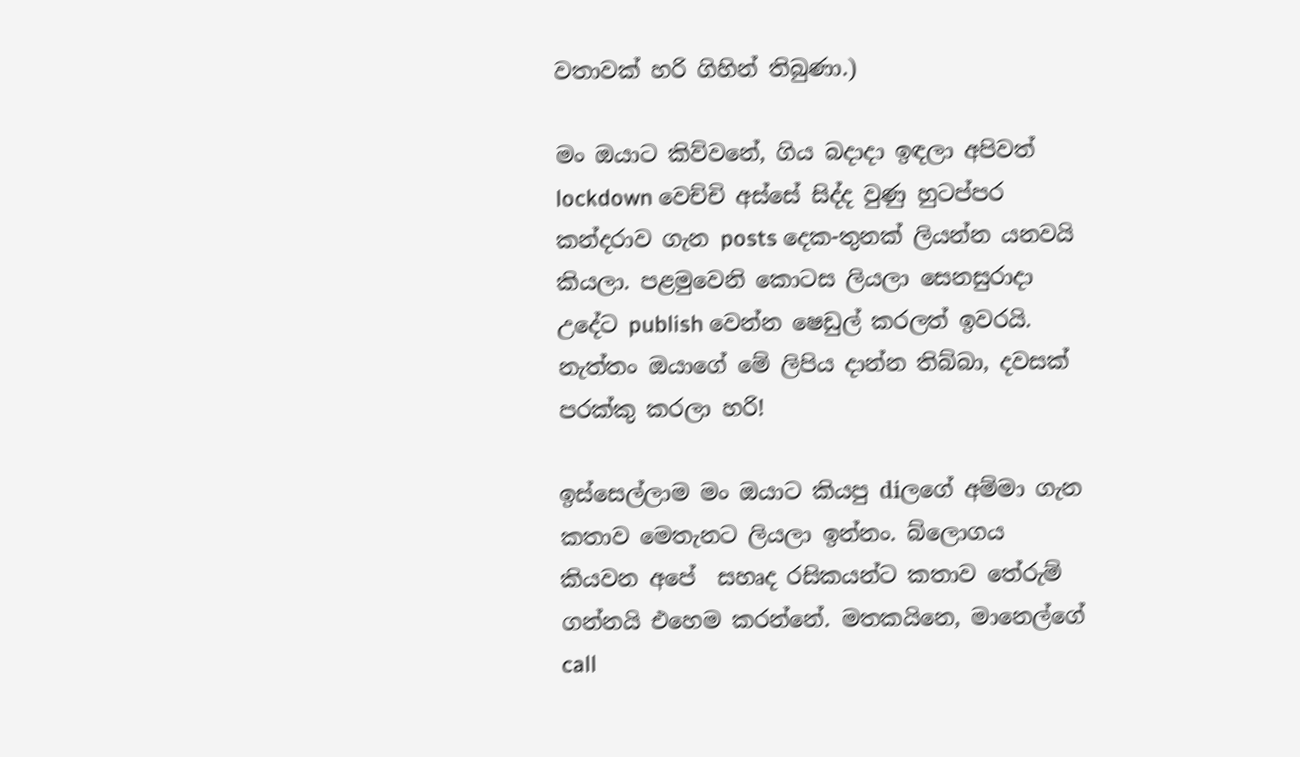වතාවක් හරි ගිහින් තිබුණා.)

මං ඔයාට කිව්වනේ, ගිය බදාදා ඉඳලා අපිවත් lockdown වෙච්චි අස්සේ සිද්ද වුණු හුටප්පර කන්දරාව ගැන posts දෙක-තුනක් ලියන්න යනවයි කියලා. පළමුවෙනි කොටස ලියලා සෙනසුරාදා උදේට publish වෙන්න ෂෙඩුල් කරලත් ඉවරයි. නැත්තං ඔයාගේ මේ ලිපිය දාන්න තිබ්බා, දවසක් පරක්කු කරලා හරි!

ඉස්සෙල්ලාම මං ඔයාට කියපු diලගේ අම්මා ගැන කතාව මෙතැනට ලියලා ඉන්නං. බ්ලොගය කියවන අපේ  සහෘද රසිකයන්ට කතාව තේරුම් ගන්නයි එහෙම කරන්නේ. මතකයිනෙ, මානෙල්ගේ call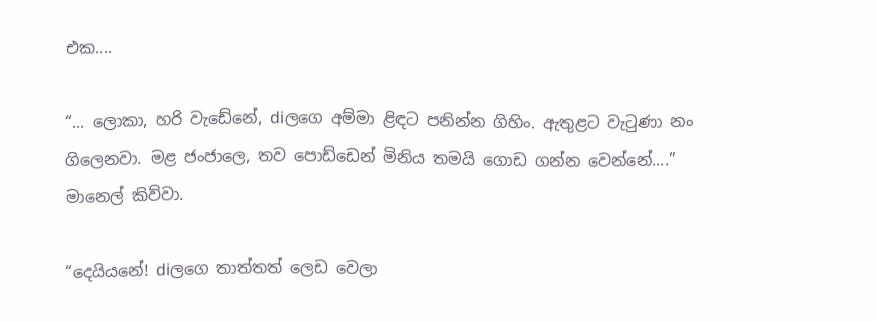එක....

“... ලොකා, හරි වැඩේනේ, diලගෙ අම්මා ළිඳට පනින්න ගිහිං. ඇතුළට වැටුණා නං ගිලෙනවා. මළ ජංජාලෙ, තව පොඩ්ඩෙන් මිනිය තමයි ගොඩ ගන්න වෙන්නේ....” මානෙල් කිව්වා.

“දෙයියනේ! diලගෙ තාත්තත් ලෙඩ වෙලා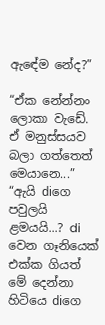ඇඳේම නේද?”

“ඒක නේන්නං ලොකා වැඩේ. ඒ මනුස්සයව බලා ගත්තෙත් මෙයානෙ...”
“ඇයි diගෙ පවුලයි ළමයයි...? di වෙන ගෑනියෙක් එක්ක ගියත් මේ දෙන්නා හිටියෙ diගෙ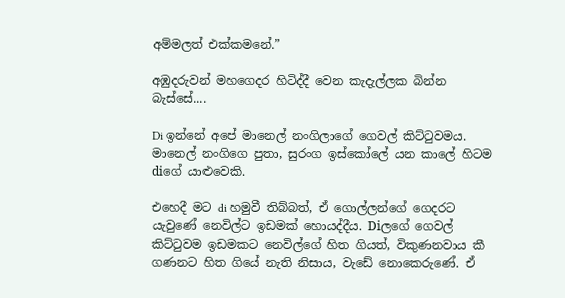අම්මලත් එක්කමනේ.”

අඹුදරුවන් මහගෙදර හිටිද්දී වෙන කැදැල්ලක බින්න බැස්සේ....

Di ඉන්නේ අපේ මානෙල් නංගිලාගේ ගෙවල් කිට්ටුවමය. මානෙල් නංගිගෙ පුතා, සුරංග ඉස්කෝලේ යන කාලේ හිටම diගේ යාළුවෙකි.

එහෙදී මට di හමුවී තිබ්බත්, ඒ ගොල්ලන්ගේ ගෙදරට යැවුණේ නෙවිල්ට ඉඩමක් හොයද්දීය. Diලගේ ගෙවල් කිට්ටුවම ඉඩමකට නෙවිල්ගේ හිත ගියත්, විකුණනවාය කී ගණනට හිත ගියේ නැති නිසාය, වැඩේ නොකෙරුණේ. ඒ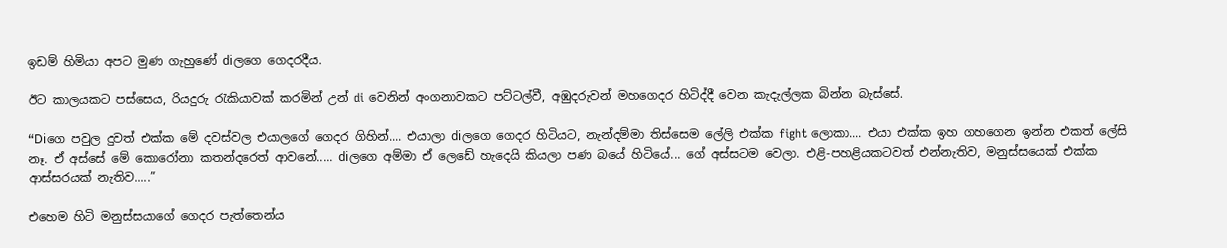ඉඩම් හිමියා අපට මුණ ගැහුණේ diලගෙ ගෙදරදීය.

ඊට කාලයකට පස්සෙය, රියදුරු රැකියාවක් කරමින් උන් di වෙනින් අංගනාවකට පට්ටල්වී, අඹුදරුවන් මහගෙදර හිටිද්දී වෙන කැදැල්ලක බින්න බැස්සේ.

“Diගෙ පවුල දුවත් එක්ක මේ දවස්වල එයාලගේ ගෙදර ගිහින්.... එයාලා diලගෙ ගෙදර හිටියට, නැන්දම්මා තිස්සෙම ලේලි එක්ක fight ලොකා.... එයා එක්ක ඉහ ගහගෙන ඉන්න එකත් ලේසි නෑ. ඒ අස්සේ මේ කොරෝනා කතන්දරෙත් ආවනේ..... diලගෙ අම්මා ඒ ලෙඩේ හැදෙයි කියලා පණ බයේ හිටියේ... ගේ අස්සටම වෙලා. එළි-පහළියකටවත් එන්නැතිව, මනුස්සයෙක් එක්ක ආස්සරයක් නැතිව.....”

එහෙම හිටි මනුස්සයාගේ ගෙදර පැත්තෙන්ය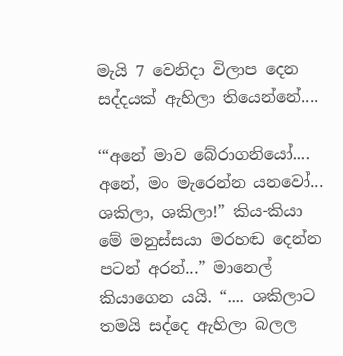මැයි 7 වෙනිදා විලාප දෙන සද්දයක් ඇහිලා තියෙන්නේ....

‘“අනේ මාව බේරාගනියෝ.... අනේ, මං මැරෙන්න යනවෝ... ශකිලා, ශකිලා!” කිය-කියා මේ මනුස්සයා මරහඬ දෙන්න පටන් අරන්...” මානෙල් කියාගෙන යයි. “.... ශකිලාට තමයි සද්දෙ ඇහිලා බලල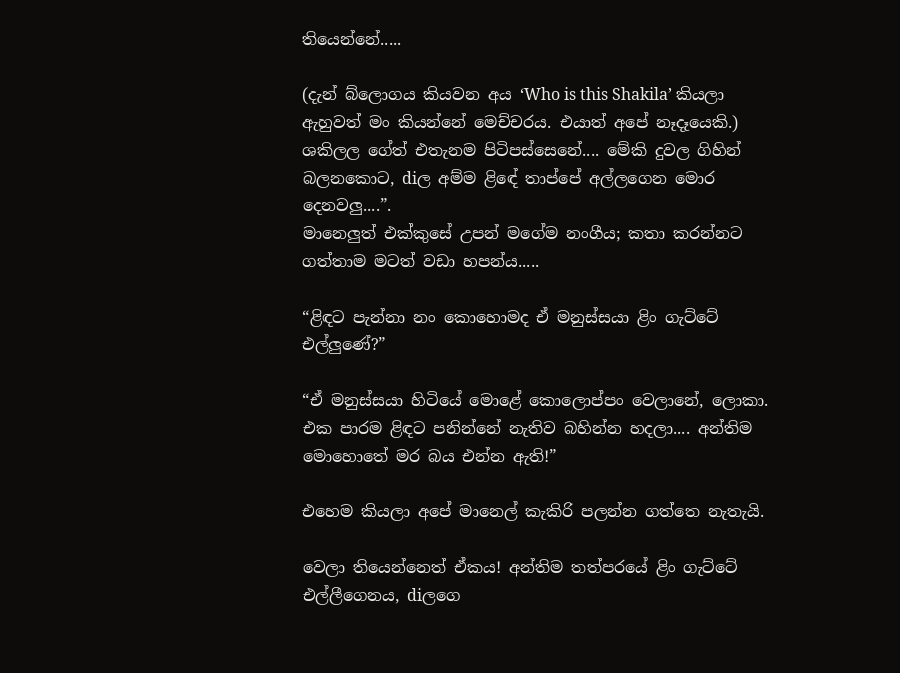තියෙන්නේ.....

(දැන් බ්ලොගය කියවන අය ‘Who is this Shakila’ කියලා ඇහුවත් මං කියන්නේ මෙච්චරය. එයාත් අපේ නෑදෑයෙකි.)
ශකිලල ගේත් එතැනම පිටිපස්සෙනේ.... මේකි දුවල ගිහින් බලනකොට, diල අම්ම ළිඳේ තාප්පේ අල්ලගෙන මොර දෙනවලු....”.
මානෙලුත් එක්කුසේ උපන් මගේම නංගීය; කතා කරන්නට ගත්තාම මටත් වඩා හපන්ය.....

“ළිඳට පැන්නා නං කොහොමද ඒ මනුස්සයා ළිං ගැට්ටේ එල්ලුණේ?”

“ඒ මනුස්සයා හිටියේ මොළේ කොලොප්පං වෙලානේ, ලොකා. එක පාරම ළිඳට පනින්නේ නැතිව බහින්න හදලා.... අන්තිම මොහොතේ මර බය එන්න ඇති!”

එහෙම කියලා අපේ මානෙල් කැකිරි පලන්න ගත්තෙ නැතැයි.

වෙලා තියෙන්නෙත් ඒකය! අන්තිම තත්පරයේ ළිං ගැට්ටේ එල්ලීගෙනය, diලගෙ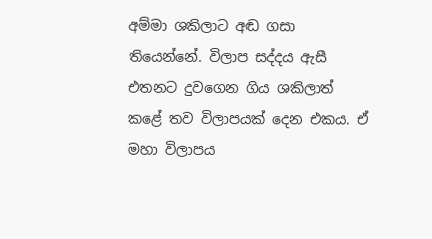අම්මා ශකිලාට අඬ ගසා තියෙන්නේ. විලාප සද්දය ඇසී එතනට දුවගෙන ගිය ශකිලාත් කළේ තව විලාපයක් දෙන එකය. ඒ මහා විලාපය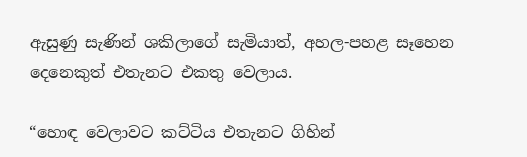ඇසුණු සැණින් ශකිලාගේ සැමියාත්, අහල-පහළ සෑහෙන දෙනෙකුත් එතැනට එකතු වෙලාය.

“හොඳ වෙලාවට කට්ටිය එතැනට ගිහින්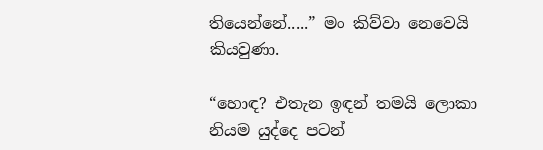තියෙන්නේ.....” මං කිව්වා නෙවෙයි කියවුණා.

“හොඳ? එතැන ඉඳන් තමයි ලොකා නියම යුද්දෙ පටන්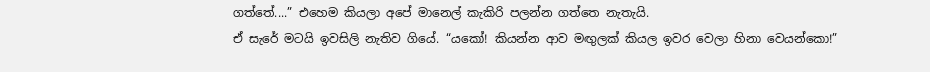ගත්තේ....” එහෙම කියලා අපේ මානෙල් කැකිරි පලන්න ගත්තෙ නැතැයි.
ඒ සැරේ මටයි ඉවසිලි නැතිව ගියේ. “යකෝ! කියන්න ආව මඟුලක් කියල ඉවර වෙලා හිනා වෙයන්කො!”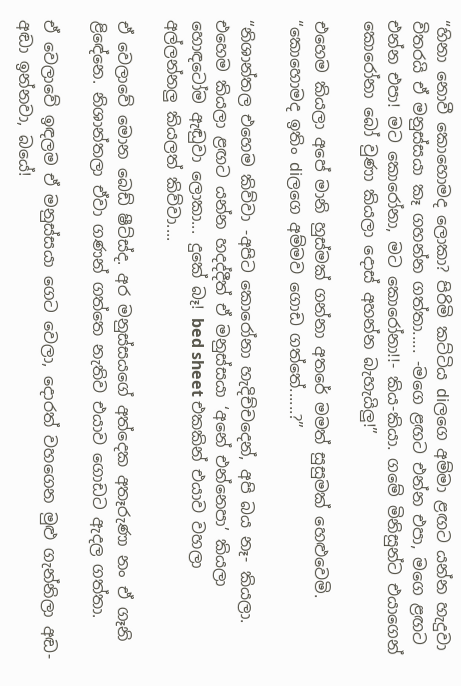“හිනා නොවී කොහොමද ලොකා? පිරිමි කට්ටිය diලගෙ අම්මා ළඟට යන්න හැදුවා විතරයි ඒ මනුස්සයා කෑ ගහන්න ගත්තා..... -මගෙ ළඟට එන්න එපා, මගෙ ළඟට එන්න එපා! මට කොරෝනා, මට කොරෝනා!!- කිය-කියා. ගමේ මිනිසුන්ට එයාගෙන් කොරෝනා බෝ වුණා කියලා දොස් අහන්න බැහැයිලු!”

එහෙම කියලා අපේ මානි හුස්මක් ගන්නා අතරේ මමත් සුසුමක් හෙළුවෙමි. “කොහොමද ඉතිං diලගෙ අම්මව ගොඩ ගත්තේ......?”

“නිශාන්තල එහෙම කිව්වා -අපිට කොරෝනා හැදිච්චදෙන්, අපි බය නෑ- කියලා. එහෙම කියලා ළඟට යන්න හදද්දීත් ඒ මනුස්සයා ‘අනේ එන්නෙපා’ කියලා හොඳටෝම ඇඬුවා ලොකා... දුකේ බෑ! bed sheet එකකින් එයාව වහලා අල්ලන්නලු කියලත් කිව්වා....

ඒ වෙලාවේ මොන බෙඩ් ෂීට්ස්ද. අර මනුස්සයගේ අත්දෙක අතෑරුණා නං ඒ ගෑනි ළිඳේනෙ. නිශාන්තලා ඒවා ගණන් ගත්තෙ නැතිව එයාව ගොඩට ඇදල ගත්තා.

ඒ වෙලාවේ ඉඳලම ඒ මනුස්සයා ගෙට වෙලා, දොරත් වහගෙන මුළු ගැන්නිලා අඬ-අඬා ඉන්නවා, බයේ!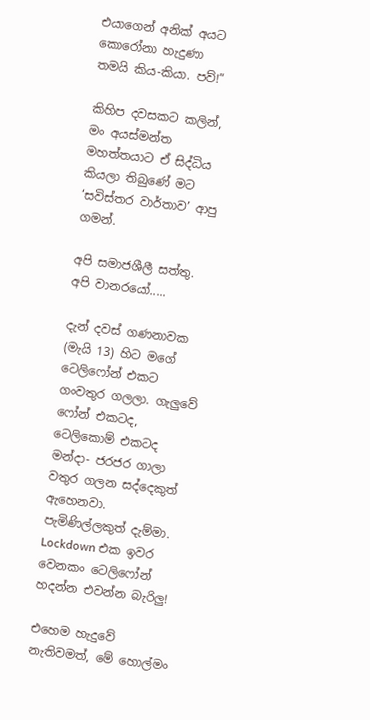එයාගෙන් අනික් අයට කොරෝනා හැදුණා තමයි කිය-කියා. පව්!”

කිහිප දවසකට කලින්, මං අයස්මන්ත මහත්තයාට ඒ සිද්ධිය කියලා තිබුණේ මට ‘සවිස්තර වාර්තාව’ ආපු ගමන්.

අපි සමාජශීලී සත්තු. අපි වානරයෝ.....

දැන් දවස් ගණනාවක (මැයි 13) හිට මගේ ටෙලිෆෝන් එකට ගංවතුර ගලලා. ගැලුවේ ෆෝන් එකටද, ටෙලිකොම් එකටද මන්දා- ජරජර ගාලා වතුර ගලන සද්දෙකුත් ඇහෙනවා. පැමිණිල්ලකුත් දැම්මා. Lockdown එක ඉවර වෙනකං ටෙලිෆෝන් හදන්න එවන්න බැරිලු!

එහෙම හැදුවේ නැතිවමත්, මේ හොල්මං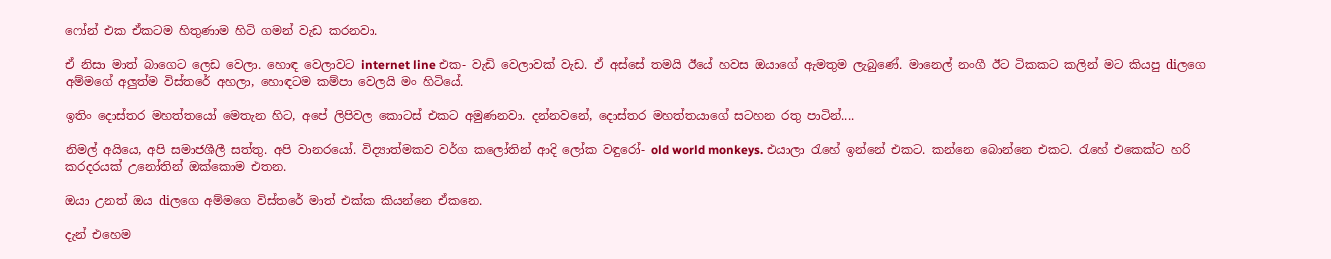ෆෝන් එක ඒකටම හිතුණාම හිටි ගමන් වැඩ කරනවා.

ඒ නිසා මාත් බාගෙට ලෙඩ වෙලා. හොඳ වෙලාවට internet line එක- වැඩි වෙලාවක් වැඩ. ඒ අස්සේ තමයි ඊයේ හවස ඔයාගේ ඇමතුම ලැබුණේ. මානෙල් නංගී ඊට ටිකකට කලින් මට කියපු diලගෙ අම්මගේ අලුත්ම විස්තරේ අහලා, හොඳටම කම්පා වෙලයි මං හිටියේ.

ඉතිං දොස්තර මහත්තයෝ මෙතැන හිට, අපේ ලිපිවල කොටස් එකට අමුණනවා. දන්නවනේ, දොස්තර මහත්තයාගේ සටහන රතු පාටින්....

නිමල් අයියෙ, අපි සමාජශීලී සත්තු. අපි වානරයෝ. විද්‍යාත්මකව වර්ග කලෝතින් ආදි ලෝක වඳුරෝ- old world monkeys. එයාලා රැහේ ඉන්නේ එකට. කන්නෙ බොන්නෙ එකට. රැහේ එකෙක්ට හරි කරදරයක් උනෝතින් ඔක්කොම එතන.

ඔයා උනත් ඔය diලගෙ අම්මගෙ විස්තරේ මාත් එක්ක කියන්නෙ ඒකනෙ.

දැන් එහෙම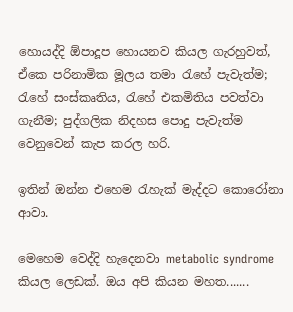හොයද්දි ඕපාදූප හොයනව කියල ගැරහුවත්, ඒකෙ පරිනාමික මූලය තමා රැහේ පැවැත්ම; රැහේ සංස්කෘතිය, රැහේ එකමිතිය පවත්වා ගැනීම; පුද්ගලික නිදහස පොදු පැවැත්ම වෙනුවෙන් කැප කරල හරි.

ඉතින් ඔන්න එහෙම රැහැක් මැද්දට කොරෝනා ආවා.

මෙහෙම වෙද්දි හැදෙනවා metabolic syndrome කියල ලෙඩක්. ඔය අපි කියන මහත.......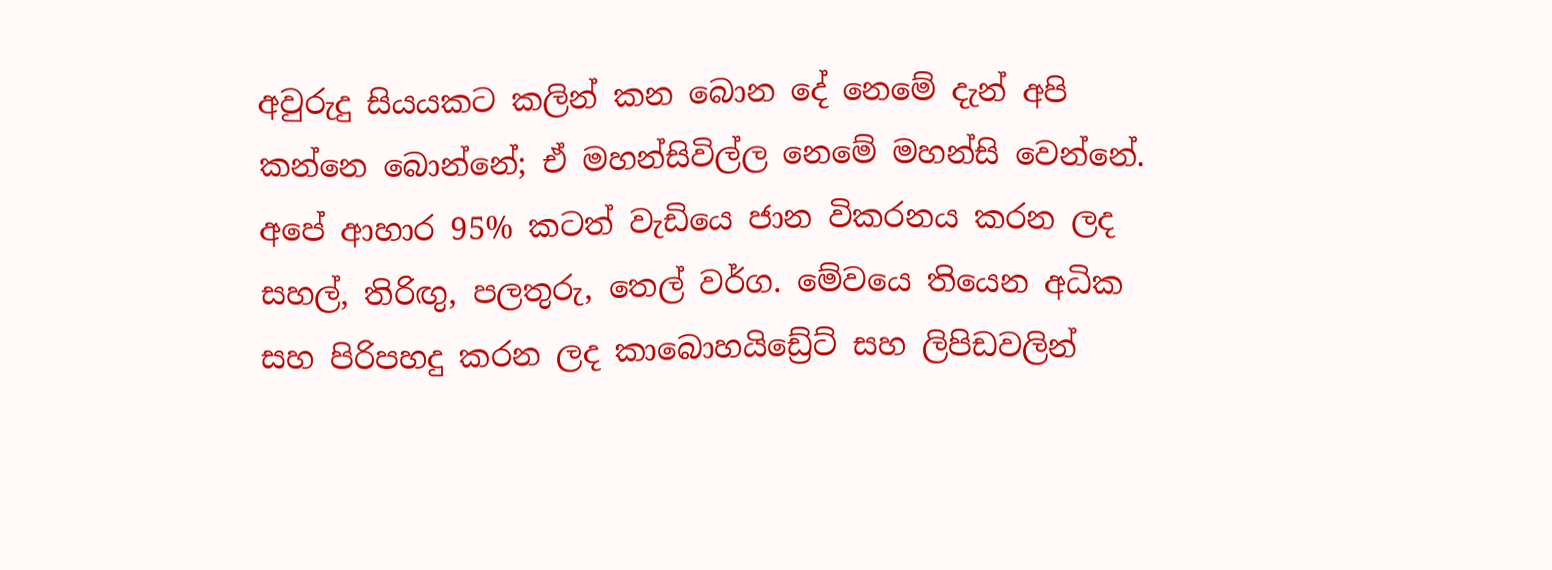අවුරුදු සියයකට කලින් කන බොන දේ නෙමේ දැන් අපි කන්නෙ බොන්නේ; ඒ මහන්සිවිල්ල නෙමේ මහන්සි වෙන්නේ. අපේ ආහාර 95% කටත් වැඩියෙ ජාන විකරනය කරන ලද සහල්, තිරිඟු, පලතුරු, තෙල් වර්ග. මේවයෙ තියෙන අධික සහ පිරිපහදු කරන ලද කාබොහයිඩ්‍රේට් සහ ලිපිඩවලින්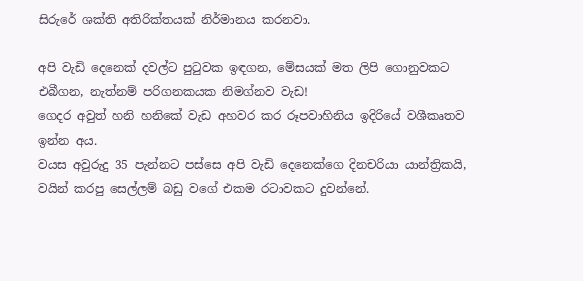සිරුරේ ශක්ති අතිරික්තයක් නිර්මානය කරනවා.

අපි වැඩි දෙනෙක් දවල්ට පුටුවක ඉඳගන, මේසයක් මත ලිපි ගොනුවකට එබීගන, නැත්නම් පරිගනකයක නිමග්නව වැඩ!
ගෙදර අවුත් හනි හනිකේ වැඩ අහවර කර රූපවාහිනිය ඉදිරියේ වශීකෘතව ඉන්න අය.
වයස අවුරුදු 35 පැන්නට පස්සෙ අපි වැඩි දෙනෙක්ගෙ දිනචරියා යාන්ත්‍රිකයි, වයින් කරපු සෙල්ලම් බඩු වගේ එකම රටාවකට දුවන්නේ.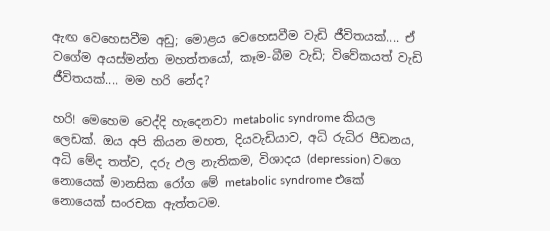ඇඟ වෙහෙසවීම අඩු; මොළය වෙහෙසවීම වැඩි ජීවිතයක්.... ඒ වගේම අයස්මන්ත මහත්තයෝ, කෑම-බීම වැඩි; විවේකයත් වැඩි ජීවිතයක්.... මම හරි නේද?

හරි! මෙහෙම වෙද්දි හැදෙනවා metabolic syndrome කියල ලෙඩක්. ඔය අපි කියන මහත, දියවැඩියාව, අධි රුධිර පීඩනය, අධි මේද තත්ව, දරු ඵල නැතිකම, විශාදය (depression) වගෙ නොයෙක් මානසික රෝග මේ metabolic syndrome එකේ නොයෙක් සංරචක ඇත්තටම.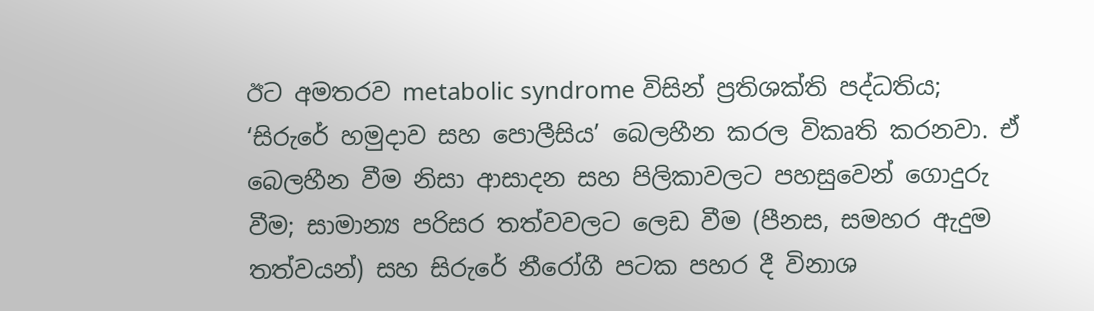ඊට අමතරව metabolic syndrome විසින් ප්‍රතිශක්ති පද්ධතිය; ‘සිරුරේ හමුදාව සහ පොලීසිය’ බෙලහීන කරල විකෘති කරනවා. ඒ බෙලහීන වීම නිසා ආසාදන සහ පිලිකාවලට පහසුවෙන් ගොදුරු වීම; සාමාන්‍ය පරිසර තත්වවලට ලෙඩ වීම (පීනස, සමහර ඇදුම තත්වයන්) සහ සිරුරේ නීරෝගී පටක පහර දී විනාශ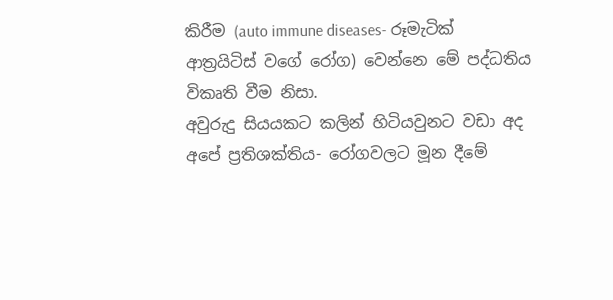කිරීම (auto immune diseases- රූමැටික් ආත්‍රයිටිස් වගේ රෝග) වෙන්නෙ මේ පද්ධතිය විකෘති වීම නිසා.
අවුරුදු සියයකට කලින් හිටියවුනට වඩා අද අපේ ප්‍රතිශක්තිය- රෝගවලට මූන දීමේ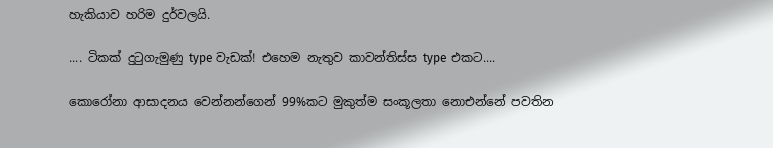හැකියාව හරිම දුර්වලයි.

.... ටිකක් දුටුගැමුණු type වැඩක්! එහෙම නැතුව කාවන්තිස්ස type එකට....

කොරෝනා ආසාදනය වෙන්නන්ගෙන් 99%කට මුකුත්ම සංකූලතා නොඑන්නේ පවතින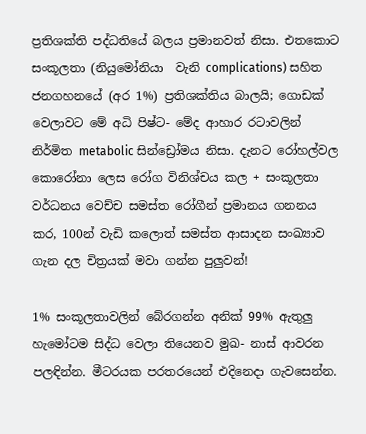ප්‍රතිශක්ති පද්ධතියේ බලය ප්‍රමානවත් නිසා. එතකොට සංකූලතා (නියුමෝනියා  වැනි complications) සහිත ජනගහනයේ (අර 1%) ප්‍රතිශක්තිය බාලයි; ගොඩක් වෙලාවට මේ අධි පිෂ්ට- මේද ආහාර රටාවලින් නිර්මිත metabolic සින්ඩ්‍රෝමය නිසා. දැනට රෝහල්වල කොරෝනා ලෙස රෝග විනිශ්චය කල + සංකූලතා වර්ධනය වෙච්ච සමස්ත රෝගීන් ප්‍රමානය ගනනය කර, 100න් වැඩි කලොත් සමස්ත ආසාදන සංඛ්‍යාව ගැන දල චිත්‍රයක් මවා ගන්න පුලුවන්!

1% සංකූලතාවලින් බේරගන්න අනික් 99% ඇතුලු හැමෝටම සිද්ධ වෙලා තියෙනව මුඛ- නාස් ආවරන පලඳින්න. මීටරයක පරතරයෙන් එදිනෙදා ගැවසෙන්න.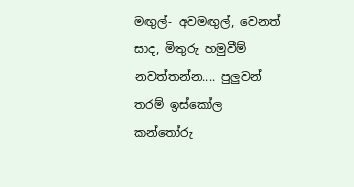මඟුල්- අවමඟුල්, වෙනත් සාද, මිතුරු හමුවීම් නවත්තන්න.... පුලුවන් තරම් ඉස්කෝල කන්තෝරු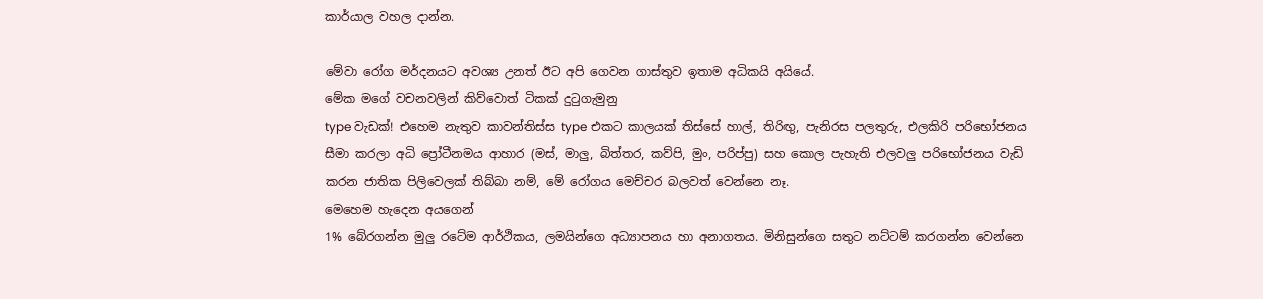කාර්යාල වහල දාන්න.

මේවා රෝග මර්දනයට අවශ්‍ය උනත් ඊට අපි ගෙවන ගාස්තුව ඉතාම අධිකයි අයියේ.
මේක මගේ වචනවලින් කිව්වොත් ටිකක් දුටුගැමුනු
type වැඩක්! එහෙම නැතුව කාවන්තිස්ස type එකට කාලයක් තිස්සේ හාල්, තිරිඟු, පැනිරස පලතුරු, එලකිරි පරිභෝජනය සීමා කරලා අධි ප්‍රෝටීනමය ආහාර (මස්, මාලු, බිත්තර, කව්පි, මුං, පරිප්පු) සහ කොල පැහැති එලවලු පරිභෝජනය වැඩි කරන ජාතික පිලිවෙලක් තිබ්බා නම්, මේ රෝගය මෙච්චර බලවත් වෙන්නෙ නෑ.
මෙහෙම හැදෙන අයගෙන්
1% බේරගන්න මුලු රටේම ආර්ථිකය, ලමයින්ගෙ අධ්‍යාපනය හා අනාගතය. මිනිසුන්ගෙ සතුට නට්ටම් කරගන්න වෙන්නෙ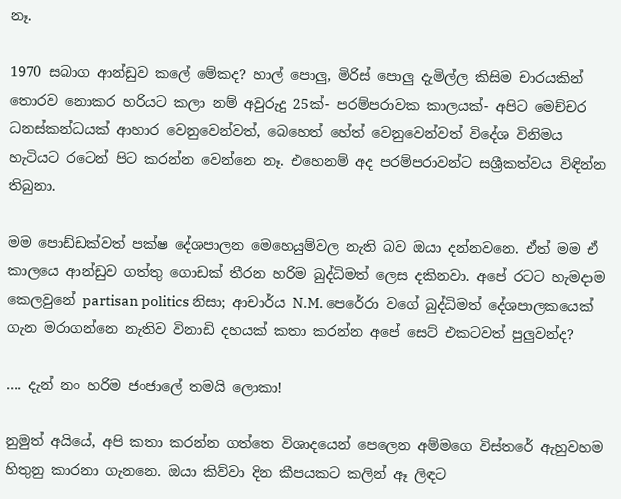නෑ.

1970 සබාග ආන්ඩුව කලේ මේකද? හාල් පොලු, මිරිස් පොලු දැමිල්ල කිසිම චාරයකින් තොරව නොකර හරියට කලා නම් අවුරුදු 25ක්- පරම්පරාවක කාලයක්- අපිට මෙච්චර ධනස්කන්ධයක් ආහාර වෙනුවෙන්වත්, බෙහෙත් හේත් වෙනුවෙන්වත් විදේශ විනිමය හැටියට රටෙන් පිට කරන්න වෙන්නෙ නෑ. එහෙනම් අද පරම්පරාවන්ට සශ්‍රීකත්වය විඳින්න තිබුනා.

මම පොඩ්ඩක්වත් පක්ෂ දේශපාලන මෙහෙයුම්වල නැති බව ඔයා දන්නවනෙ. ඒත් මම ඒ කාලයෙ ආන්ඩුව ගත්තු ගොඩක් තීරන හරිම බුද්ධිමත් ලෙස දකිනවා. අපේ රටට හැමදාම කෙලවුනේ partisan politics නිසා; ආචාර්ය N.M. පෙරේරා වගේ බුද්ධිමත් දේශපාලකයෙක් ගැන මරාගන්නෙ නැතිව විනාඩි දහයක් කතා කරන්න අපේ සෙට් එකටවත් පුලුවන්ද?

.... දැන් නං හරිම ජංජාලේ තමයි ලොකා!

නුමුත් අයියේ, අපි කතා කරන්න ගත්තෙ විශාදයෙන් පෙලෙන අම්මගෙ විස්තරේ ඇහුවහම හිතුනු කාරනා ගැනනෙ. ඔයා කිව්වා දින කීපයකට කලින් ඈ ලිඳට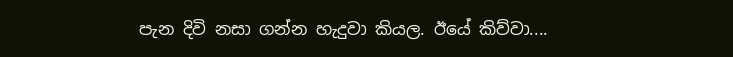පැන දිවි නසා ගන්න හැදුවා කියල. ඊයේ කිව්වා....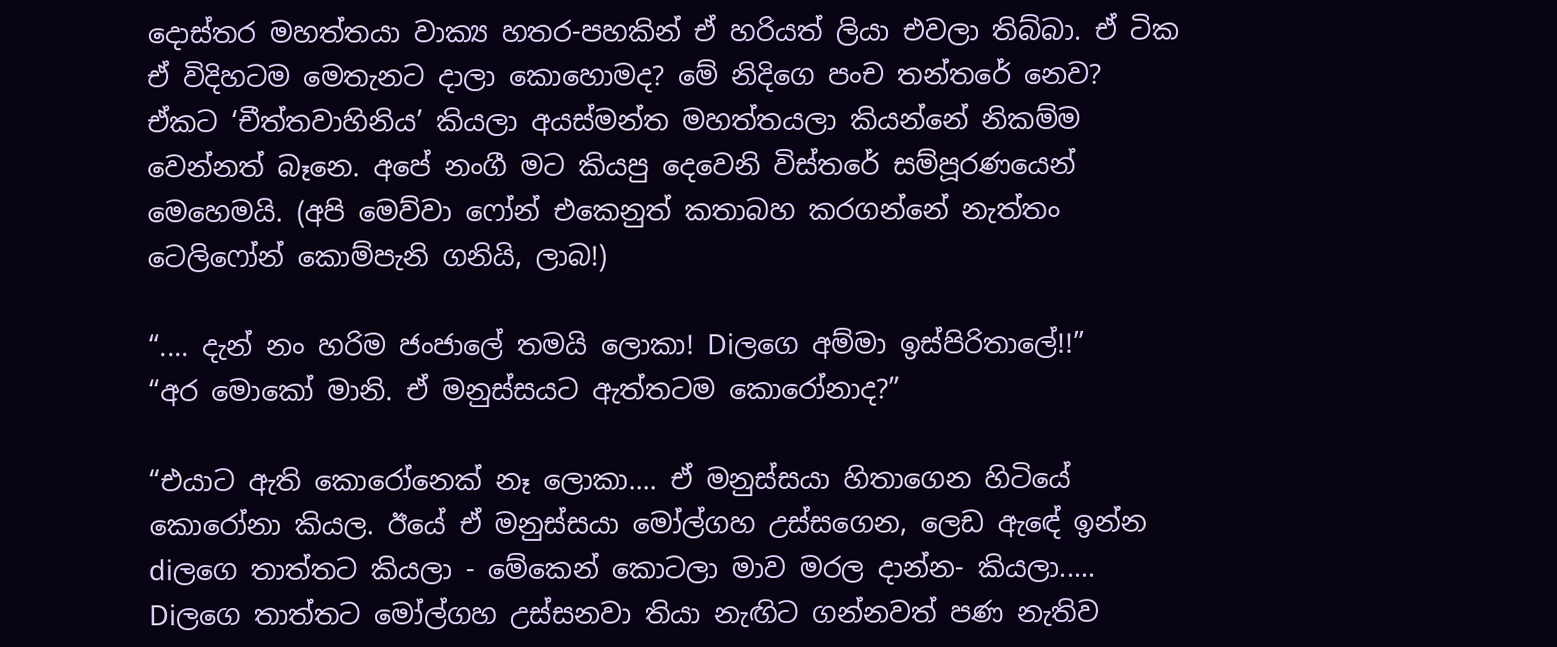දොස්තර මහත්තයා වාක්‍ය හතර-පහකින් ඒ හරියත් ලියා එවලා තිබ්බා. ඒ ටික ඒ විදිහටම මෙතැනට දාලා කොහොමද? මේ නිදිගෙ පංච තන්තරේ නෙව?
ඒකට ‘චීත්තවාහිනිය’ කියලා අයස්මන්ත මහත්තයලා කියන්නේ නිකම්ම වෙන්නත් බෑනෙ. අපේ නංගී මට කියපු දෙවෙනි විස්තරේ සම්පූරණයෙන් මෙහෙමයි. (අපි මෙව්වා ෆෝන් එකෙනුත් කතාබහ කරගන්නේ නැත්තං ටෙලිෆෝන් කොම්පැනි ගනියි, ලාබ!)

“.... දැන් නං හරිම ජංජාලේ තමයි ලොකා! Diලගෙ අම්මා ඉස්පිරිතාලේ!!”
“අර මොකෝ මානි. ඒ මනුස්සයට ඇත්තටම කොරෝනාද?”

“එයාට ඇති කොරෝනෙක් නෑ ලොකා.... ඒ මනුස්සයා හිතාගෙන හිටියේ කොරෝනා කියල. ඊයේ ඒ මනුස්සයා මෝල්ගහ උස්සගෙන, ලෙඩ ඇඳේ ඉන්න diලගෙ තාත්තට කියලා - මේකෙන් කොටලා මාව මරල දාන්න- කියලා..... Diලගෙ තාත්තට මෝල්ගහ උස්සනවා තියා නැඟිට ගන්නවත් පණ නැතිව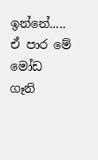ඉන්නේ..... ඒ පාර මේ මෝඩ ගෑනි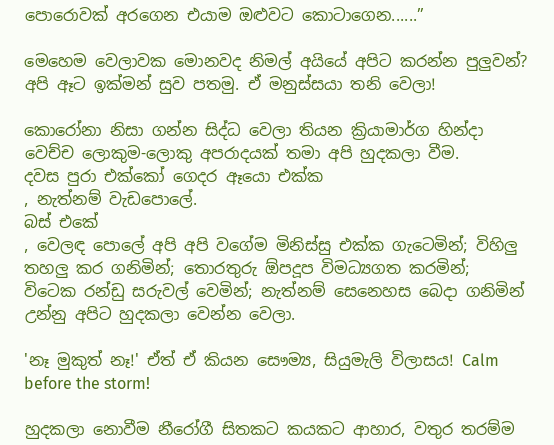පොරොවක් අරගෙන එයාම ඔළුවට කොටාගෙන......”

මෙහෙම වෙලාවක මොනවද නිමල් අයියේ අපිට කරන්න පුලුවන්? අපි ඈට ඉක්මන් සුව පතමු. ඒ මනුස්සයා තනි වෙලා!

කොරෝනා නිසා ගන්න සිද්ධ වෙලා තියන ක්‍රියාමාර්ග හින්දා වෙච්ච ලොකුම-ලොකු අපරාදයක් තමා අපි හුදකලා වීම.
දවස පුරා එක්කෝ ගෙදර ඈයො එක්ක
, නැත්නම් වැඩපොලේ.
බස් එකේ
, වෙලඳ පොලේ අපි අපි වගේම මිනිස්සු එක්ක ගැටෙමින්; විහිලු තහලු කර ගනිමින්; තොරතුරු ඕපදූප විමධ්‍යගත කරමින්; විටෙක රන්ඩු සරුවල් වෙමින්; නැත්නම් සෙනෙහස බෙදා ගනිමින් උන්නු අපිට හුදකලා වෙන්න වෙලා.

'නෑ මුකුත් නෑ!' ඒත් ඒ කියන සෞම්‍ය, සියුමැලි විලාසය! Calm before the storm!

හුදකලා නොවීම නීරෝගී සිතකට කයකට ආහාර, වතුර තරම්ම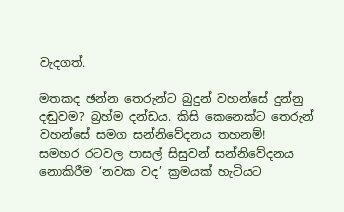වැදගත්.

මතකද ඡන්න තෙරුන්ට බුදුන් වහන්සේ දුන්නු දඬුවම? බ්‍රහ්ම දන්ඩය. කිසි කෙනෙක්ට තෙරුන් වහන්සේ සමග සන්නිවේදනය තහනම්!
සමහර රටවල පාසල් සිසුවන් සන්නිවේදනය නොකිරීම ‘නවක වද’ ක්‍රමයක් හැටියට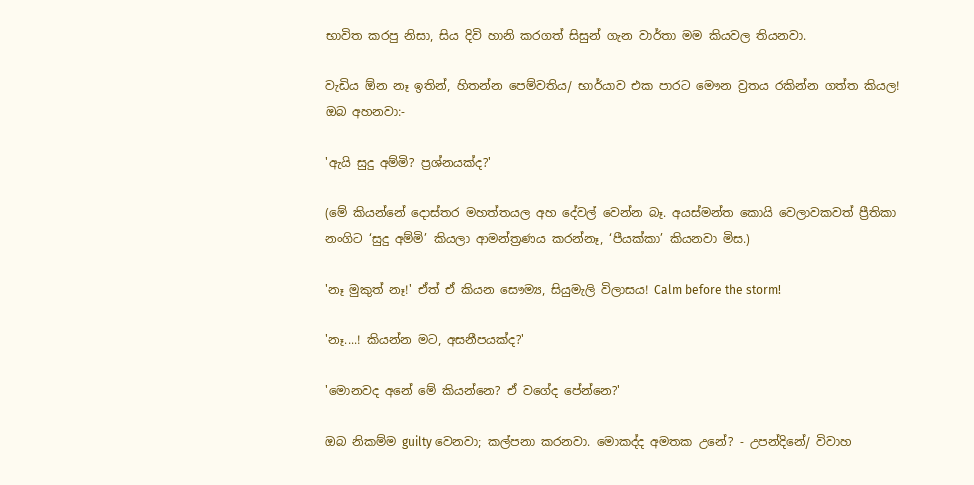භාවිත කරපු නිසා, සිය දිවි හානි කරගත් සිසුන් ගැන වාර්තා මම කියවල තියනවා.

වැඩිය ඕන නෑ ඉතින්, හිතන්න පෙම්වතිය/ භාර්යාව එක පාරට මෞන ව්‍රතය රකින්න ගත්ත කියල! ඔබ අහනවා:-

'ඇයි සුදු අම්මි? ප්‍රශ්නයක්ද?'

(මේ කියන්නේ දොස්තර මහත්තයල අහ දේවල් වෙන්න බෑ. අයස්මන්ත කොයි වෙලාවකවත් ප්‍රීතිකා නංගිට ‘සුදු අම්මි’ කියලා ආමන්ත්‍රණය කරන්නෑ, ‘පීයක්කා’ කියනවා මිස.)

'නෑ මුකුත් නෑ!' ඒත් ඒ කියන සෞම්‍ය, සියුමැලි විලාසය! Calm before the storm!

'නෑ....! කියන්න මට, අසනීපයක්ද?'

'මොනවද අනේ මේ කියන්නෙ? ඒ වගේද පේන්නෙ?'

ඔබ නිකම්ම guilty වෙනවා; කල්පනා කරනවා. මොකද්ද අමතක උනේ? - උපන්දිනේ/ විවාහ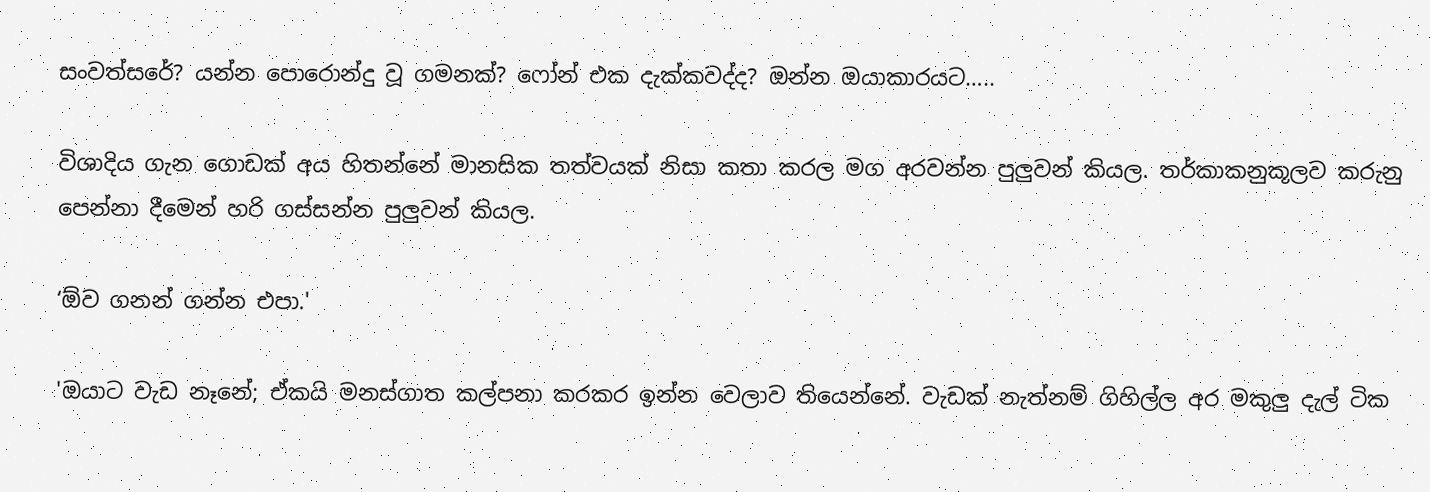සංවත්සරේ? යන්න පොරොන්දු වූ ගමනක්? ෆෝන් එක දැක්කවද්ද? ඔන්න ඔයාකාරයට…..

විශාදිය ගැන ගොඩක් අය හිතන්නේ මානසික තත්වයක් නිසා කතා කරල මග අරවන්න පුලුවන් කියල. තර්කාකනුකූලව කරුනු පෙන්නා දීමෙන් හරි ගස්සන්න පුලුවන් කියල.

‘ඕව ගනන් ගන්න එපා.'

'ඔයාට වැඩ නෑනේ; ඒකයි මනස්ගාත කල්පනා කරකර ඉන්න වෙලාව තියෙන්නේ. වැඩක් නැත්නම් ගිහිල්ල අර මකුලු දැල් ටික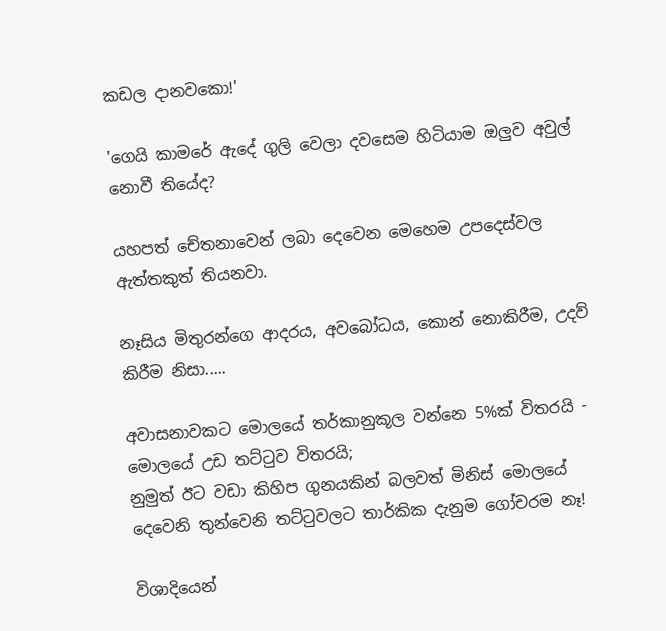කඩල දානවකො!'

'ගෙයි කාමරේ ඇදේ ගුලි වෙලා දවසෙම හිටියාම ඔලුව අවුල් නොවී තියේද?

යහපත් චේතනාවෙන් ලබා දෙවෙන මෙහෙම උපදෙස්වල ඇත්තකුත් තියනවා.

නෑසිය මිතුරන්ගෙ ආදරය, අවබෝධය, කොන් නොකිරීම, උදව් කිරීම නිසා.....

අවාසනාවකට මොලයේ තර්කානුකූල වන්නෙ 5%ක් විතරයි - මොලයේ උඩ තට්ටුව විතරයි;
නුමුත් ඊට වඩා කිහිප ගුනයකින් බලවත් මිනිස් මොලයේ දෙවෙනි තුන්වෙනි තට්ටුවලට තාර්කික දැනුම ගෝචරම නෑ!

විශාදියෙන්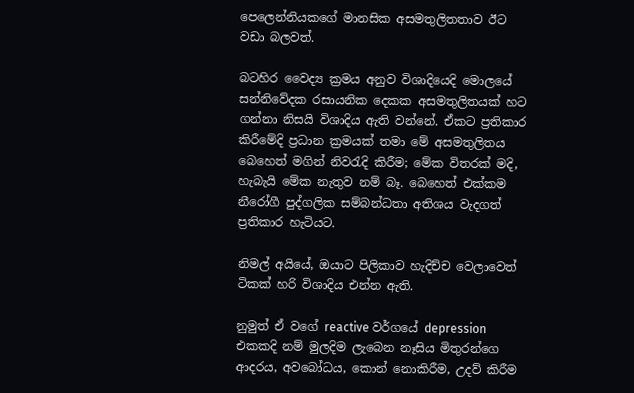පෙලෙන්නියකගේ මානසික අසමතුලිතතාව ඊට වඩා බලවත්.

බටහිර වෛද්‍ය ක්‍රමය අනුව විශාදියෙදි මොලයේ සන්නිවේදක රසායනික දෙකක අසමතුලිතයක් හට ගන්නා නිසයි විශාදිය ඇති වන්නේ. ඒකට ප්‍රතිකාර කිරීමේදි ප්‍රධාන ක්‍රමයක් තමා මේ අසමතුලිතය බෙහෙත් මගින් නිවරැදි කිරීම; මේක විතරක් මදි, හැබැයි මේක නැතුව නම් බෑ. බෙහෙත් එක්කම නීරෝගී පුද්ගලික සම්බන්ධතා අතිශය වැදගත් ප්‍රතිකාර හැටියට.

නිමල් අයියේ, ඔයාට පිලිකාව හැදිච්ච වෙලාවෙත් ටිකක් හරි විශාදිය එන්න ඇති.

නුමුත් ඒ වගේ reactive වර්ගයේ depression එකකදි නම් මුලදිම ලැබෙන නෑසිය මිතුරන්ගෙ ආදරය, අවබෝධය, කොන් නොකිරීම, උදව් කිරීම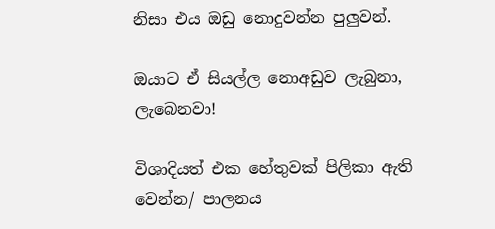නිසා එය ඔඩු නොදුවන්න පුලුවන්.

ඔයාට ඒ සියල්ල නොඅඩුව ලැබුනා, ලැබෙනවා!

විශාදියත් එක හේතුවක් පිලිකා ඇති වෙන්න/ පාලනය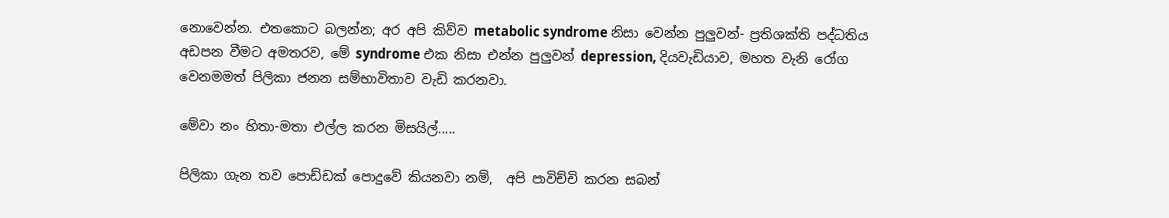නොවෙන්න. එතකොට බලන්න; අර අපි කිව්ව metabolic syndrome නිසා වෙන්න පුලුවන්- ප්‍රතිශක්ති පද්ධතිය අඩපන වීමට අමතරව, මේ syndrome එක නිසා එන්න පුලුවන් depression, දියවැඩියාව, මහත වැනි රෝග වෙනමමත් පිලිකා ජනන සම්භාවිතාව වැඩි කරනවා.

මේවා නං හිතා-මතා එල්ල කරන මිසයිල්.....

පිලිකා ගැන තව පොඩ්ඩක් පොදුවේ කියනවා නම්,  අපි පාවිච්චි කරන සබන්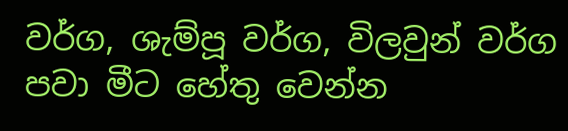වර්ග, ශැම්පූ වර්ග, විලවුන් වර්ග පවා මීට හේතු වෙන්න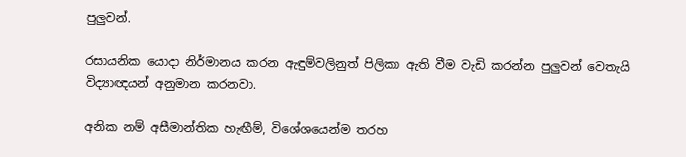පුලුවන්.

රසායනික යොදා නිර්මානය කරන ඇඳුම්වලිනුත් පිලිකා ඇති වීම වැඩි කරන්න පුලුවන් වෙතැයි විද්‍යාඥයන් අනුමාන කරනවා.

අනික නම් අසීමාන්තික හැඟීම්, විශේශයෙන්ම තරහ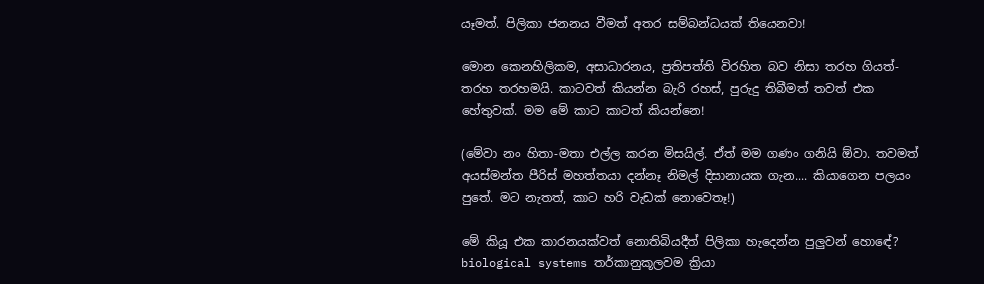යෑමත්. පිලිකා ජනනය වීමත් අතර සම්බන්ධයක් තියෙනවා!

මොන කෙනහිලිකම, අසාධාරනය, ප්‍රතිපත්ති විරහිත බව නිසා තරහ ගියත්- තරහ තරහමයි. කාටවත් කියන්න බැරි රහස්, පුරුදු තිබීමත් තවත් එක හේතුවක්. මම මේ කාට කාටත් කියන්නෙ!

(මේවා නං හිතා-මතා එල්ල කරන මිසයිල්. ඒත් මම ගණං ගනියි ඕවා. තවමත් අයස්මන්ත පීරිස් මහත්තයා දන්නෑ නිමල් දිසානායක ගැන.... කියාගෙන පලයං පුතේ. මට නැතත්, කාට හරි වැඩක් නොවෙතෑ!)

මේ කියූ එක කාරනයක්වත් නොතිබියදීත් පිලිකා හැදෙන්න පුලුවන් හොඳේ? biological systems තර්කානුකූලවම ක්‍රියා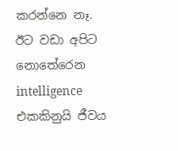කරන්නෙ නෑ. ඊට වඩා අපිට නොතේරෙන intelligence එකකිනුයි ජීවය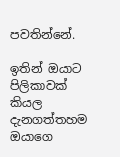පවතින්නේ.

ඉතින් ඔයාට පිලිකාවක් කියල දැනගත්තහම ඔයාගෙ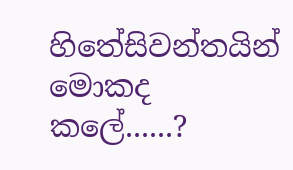හිතේසිවන්තයින් මොකද කලේ......?